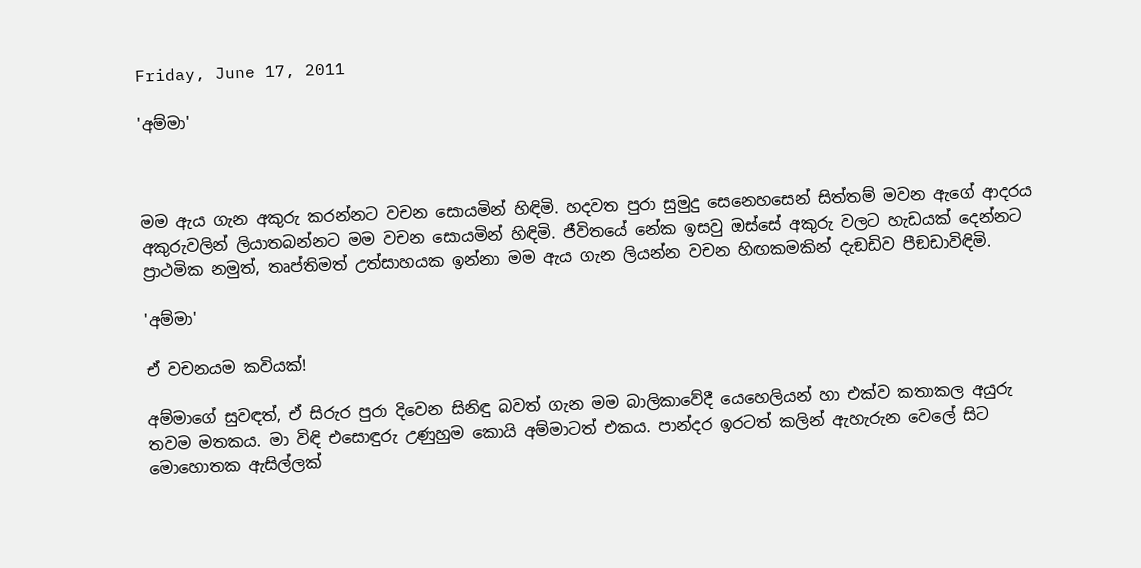Friday, June 17, 2011

'අම්මා'



මම ඇය ගැන අකුරු කරන්නට වචන සොයමින් හිඳිමි. හදවත පුරා සුමුදු සෙනෙහසෙන් සිත්තම් මවන ඇගේ ආදරය අකුරුවලින් ලියාතබන්නට මම වචන සොයමින් හිඳිමි. ජීවිතයේ නේක ඉසවු ඔස්සේ අකුරු වලට හැඩයක් දෙන්නට ප්‍රාථමික නමුත්, තෘප්තිමත් උත්සාහයක ඉන්නා මම ඇය ගැන ලියන්න වචන හිඟකමකින් දැඞඩිව පීඞඩාවිඳිමි.

'අම්මා'

ඒ වචනයම කවියක්!

අම්මාගේ සුවඳත්, ඒ සිරුර පුරා දිවෙන සිනිඳු බවත් ගැන මම බාලිකාවේදී යෙහෙලියන් හා එක්ව කතාකල අයුරු තවම මතකය. මා විඳි එසොඳුරු උණුහුම කොයි අම්මාටත් එකය. පාන්දර ඉරටත් කලින් ඇහැරුන වෙලේ සිට මොහොතක ඇසිල්ලක්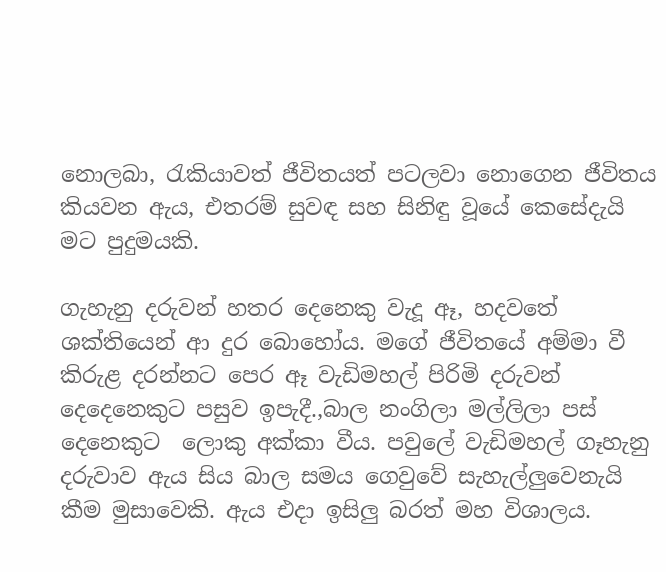නොලබා, රැකියාවත් ජීවිතයත් පටලවා නොගෙන ජීවිතය කියවන ඇය, එතරම් සුවඳ සහ සිනිඳු වූයේ කෙසේදැයි මට පුදුමයකි.

ගැහැනු දරුවන් හතර දෙනෙකු වැදූ ඈ, හදවතේ ශක්තියෙන් ආ දුර බොහෝය. මගේ ජීවිතයේ අම්මා වී කිරුළ දරන්නට පෙර ඈ වැඩිමහල් පිරිමි දරුවන් දෙදෙනෙකුට පසුව ඉපැදී.,බාල නංගිලා මල්ලිලා පස් දෙනෙකුට  ලොකු අක්කා වීය. පවුලේ වැඩිමහල් ගෑහැනු දරුවාව ඇය සිය බාල සමය ගෙවුවේ සැහැල්ලුවෙනැයි කීම මුසාවෙකි. ඇය එදා ඉසිලු බරත් මහ විශාලය.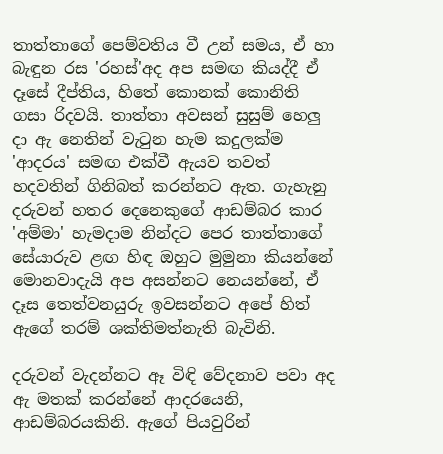තාත්තාගේ පෙම්වතිය වී උන් සමය, ඒ හා බැඳුන රස 'රහස්'අද අප සමඟ කියද්දී ඒ දෑසේ දීප්තිය, හිතේ කොනක් කොනිති ගසා රිදවයි. තාත්තා අවසන් සුසුම් හෙලු දා ඇ නෙතින් වැටුන හැම කදුලක්ම 'ආදරය' සමඟ එක්වී ඇයව තවත් හදවතින් ගිනිබත් කරන්නට ඇත. ගැහැනු දරුවන් හතර දෙනෙකුගේ ආඩම්බර කාර 'අම්මා' හැමදාම නින්දට පෙර තාත්තාගේ සේයාරුව ළඟ හිඳ ඔහුට මුමුනා කියන්නේ මොනවාදැයි අප අසන්නට නෙයන්නේ, ඒ දෑස තෙත්වනයුරු ඉවසන්නට අපේ හිත් ඇගේ තරම් ශක්තිමත්නැති බැවිනි.

දරුවන් වැදන්නට ඈ විඳි වේදනාව පවා අද ඇ මතක් කරන්නේ ආදරයෙනි, ආඩම්බරයකිනි. ඇගේ පියවුරින්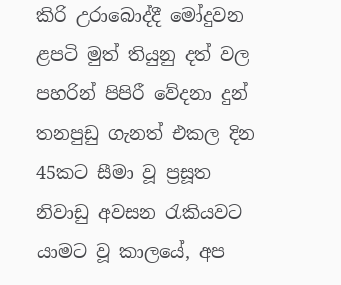කිරි උරාබොද්දී මෝදුවන ළපටි මුත් තියුනු දත් වල පහරින් පිපිරී වේදනා දුන් තනපුඩු ගැනත් එකල දින 45කට සීමා වූ ප්‍රසූත නිවාඩු අවසන රැකියවට යාමට වූ කාලයේ, අප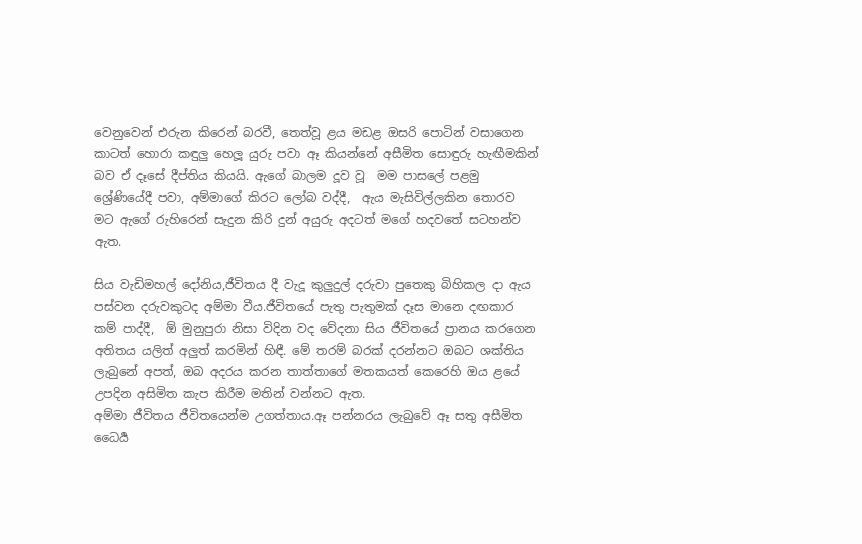වෙනුවෙන් එරුන කිරෙන් බරවී, තෙත්වූ ළය මඩළ ඔසරි පොටින් වසාගෙන කාටත් හොරා කඳුලු හෙලූ යුරු පවා ඈ කියන්නේ අසීමිත සොඳුරු හැඟීමකින් බව ඒ දෑසේ දීප්තිය කියයි. ඇගේ බාලම දූව වූ  මම පාසලේ පළමු ශ්‍රේණියේදී පවා, අම්මාගේ කිරට ලෝබ වද්දී,  ඇය මැසිවිල්ලකින තොරව මට ඇගේ රුහිරෙන් සැදුන කිරි දුන් අයුරු අදටත් මගේ හදවතේ සටහන්ව ඇත.

සිය වැඩිමහල් දෝනිය,ජීවිතය දී වැදූ කුලුදුල් දරුවා පුතෙකු බිහිකල දා ඇය පස්වන දරුවකුටද අම්මා වීය.ජීවිතයේ පැතු පැතුමක් දෑස මානෙ දඟකාර කම් පාද්දී,  ඕ මුනුපුරා නිසා විදින වද වේදනා සිය ජීවිතයේ ප්‍රානය කරගෙන අතිතය යලිත් අලුත් කරමින් හිඳී. මේ තරම් බරක් දරන්නට ඔබට ශක්තිය ලැබුනේ අපත්, ඔබ අදරය කරන තාත්තාගේ මතකයත් කෙරෙහි ඔය ළයේ උපදින අසිමිත කැප කිරීම මතින් වන්නට ඇත.
අම්මා ජීවිතය ජීවිතයෙන්ම උගත්තාය.ඈ පන්නරය ලැබුවේ ඈ සතු අසීමිත ධෛර්‍ය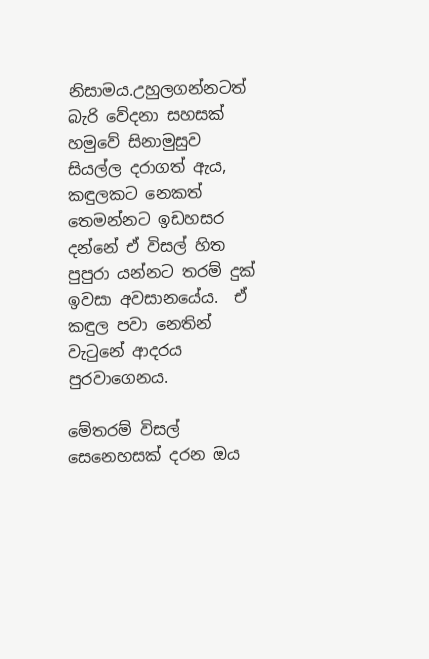නිසාමය.උහුලගන්නටත් බැරි වේදනා සහසක් හමුවේ සිනාමුසුව සියල්ල දරාගත් ඇය, කඳුලකට නෙකත් තෙමන්නට ඉඩහසර දන්නේ ඒ විසල් හිත පුපුරා යන්නට තරම් දුක් ඉවසා අවසානයේය.  ඒ කඳුල පවා නෙතින් වැටුනේ ආදරය පුරවාගෙනය.

මේතරම් විසල් සෙනෙහසක් දරන ඔය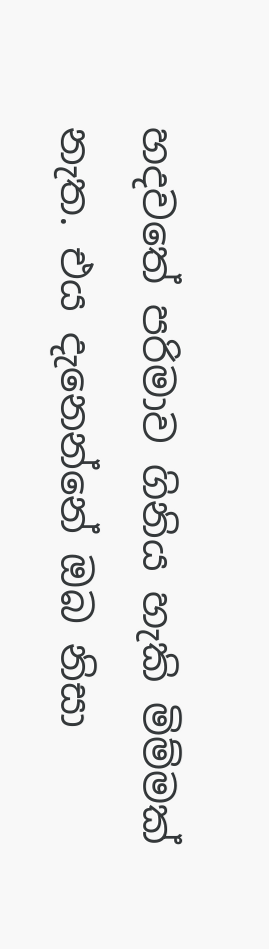හදවතේ පරිමාව ගිනිය හැකි මිම්මක් නැත. එය දැනෙන්නේ ඔබ නිසා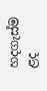හදගැස්ම ළද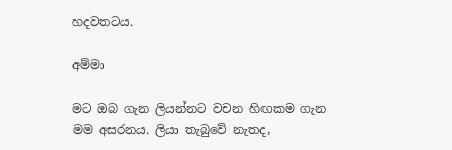හදවතටය.

අම්මා

මට ඔබ ගැන ලියන්නට වචන හිඟකම ගැන මම අසරනය. ලියා තැබුවේ නැතද,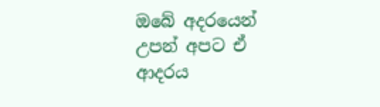ඔබේ අදරයෙන් උපන් අපට ඒ ආදරය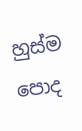හුස්ම පොද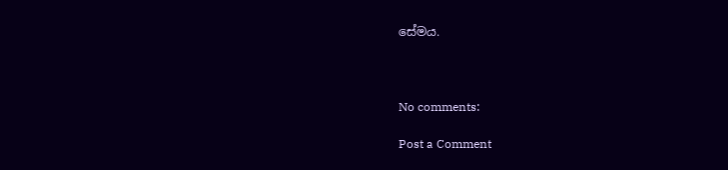සේමය.



No comments:

Post a Comment